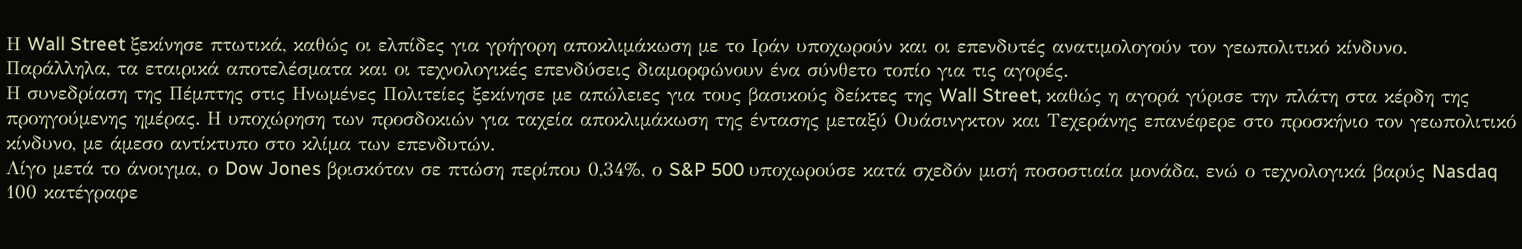Η Wall Street ξεκίνησε πτωτικά, καθώς οι ελπίδες για γρήγορη αποκλιμάκωση με το Ιράν υποχωρούν και οι επενδυτές ανατιμολογούν τον γεωπολιτικό κίνδυνο. Παράλληλα, τα εταιρικά αποτελέσματα και οι τεχνολογικές επενδύσεις διαμορφώνουν ένα σύνθετο τοπίο για τις αγορές.
Η συνεδρίαση της Πέμπτης στις Ηνωμένες Πολιτείες ξεκίνησε με απώλειες για τους βασικούς δείκτες της Wall Street, καθώς η αγορά γύρισε την πλάτη στα κέρδη της προηγούμενης ημέρας. Η υποχώρηση των προσδοκιών για ταχεία αποκλιμάκωση της έντασης μεταξύ Ουάσινγκτον και Τεχεράνης επανέφερε στο προσκήνιο τον γεωπολιτικό κίνδυνο, με άμεσο αντίκτυπο στο κλίμα των επενδυτών.
Λίγο μετά το άνοιγμα, ο Dow Jones βρισκόταν σε πτώση περίπου 0,34%, ο S&P 500 υποχωρούσε κατά σχεδόν μισή ποσοστιαία μονάδα, ενώ ο τεχνολογικά βαρύς Nasdaq 100 κατέγραφε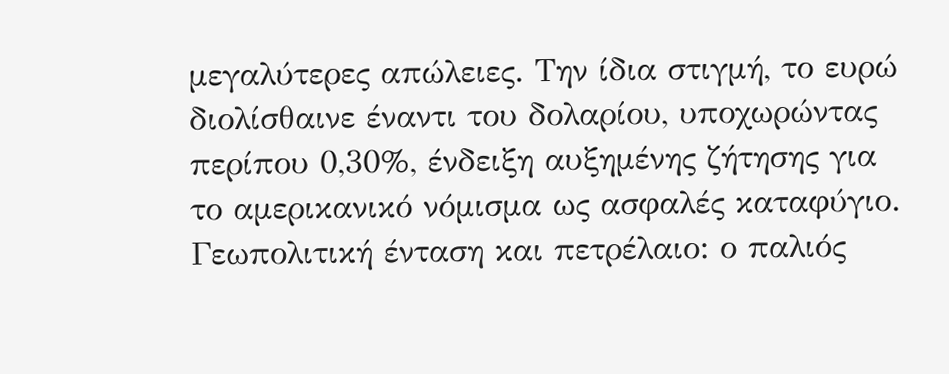μεγαλύτερες απώλειες. Την ίδια στιγμή, το ευρώ διολίσθαινε έναντι του δολαρίου, υποχωρώντας περίπου 0,30%, ένδειξη αυξημένης ζήτησης για το αμερικανικό νόμισμα ως ασφαλές καταφύγιο.
Γεωπολιτική ένταση και πετρέλαιο: ο παλιός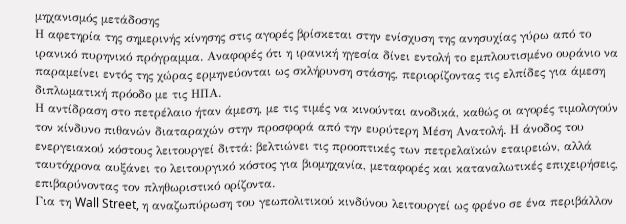μηχανισμός μετάδοσης
Η αφετηρία της σημερινής κίνησης στις αγορές βρίσκεται στην ενίσχυση της ανησυχίας γύρω από το ιρανικό πυρηνικό πρόγραμμα. Αναφορές ότι η ιρανική ηγεσία δίνει εντολή το εμπλουτισμένο ουράνιο να παραμείνει εντός της χώρας ερμηνεύονται ως σκλήρυνση στάσης, περιορίζοντας τις ελπίδες για άμεση διπλωματική πρόοδο με τις ΗΠΑ.
Η αντίδραση στο πετρέλαιο ήταν άμεση, με τις τιμές να κινούνται ανοδικά, καθώς οι αγορές τιμολογούν τον κίνδυνο πιθανών διαταραχών στην προσφορά από την ευρύτερη Μέση Ανατολή. Η άνοδος του ενεργειακού κόστους λειτουργεί διττά: βελτιώνει τις προοπτικές των πετρελαϊκών εταιρειών, αλλά ταυτόχρονα αυξάνει το λειτουργικό κόστος για βιομηχανία, μεταφορές και καταναλωτικές επιχειρήσεις, επιβαρύνοντας τον πληθωριστικό ορίζοντα.
Για τη Wall Street, η αναζωπύρωση του γεωπολιτικού κινδύνου λειτουργεί ως φρένο σε ένα περιβάλλον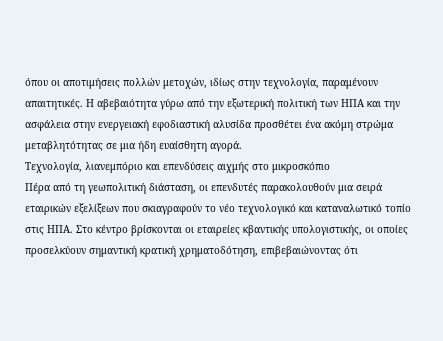όπου οι αποτιμήσεις πολλών μετοχών, ιδίως στην τεχνολογία, παραμένουν απαιτητικές. Η αβεβαιότητα γύρω από την εξωτερική πολιτική των ΗΠΑ και την ασφάλεια στην ενεργειακή εφοδιαστική αλυσίδα προσθέτει ένα ακόμη στρώμα μεταβλητότητας σε μια ήδη ευαίσθητη αγορά.
Τεχνολογία, λιανεμπόριο και επενδύσεις αιχμής στο μικροσκόπιο
Πέρα από τη γεωπολιτική διάσταση, οι επενδυτές παρακολουθούν μια σειρά εταιρικών εξελίξεων που σκιαγραφούν το νέο τεχνολογικό και καταναλωτικό τοπίο στις ΗΠΑ. Στο κέντρο βρίσκονται οι εταιρείες κβαντικής υπολογιστικής, οι οποίες προσελκύουν σημαντική κρατική χρηματοδότηση, επιβεβαιώνοντας ότι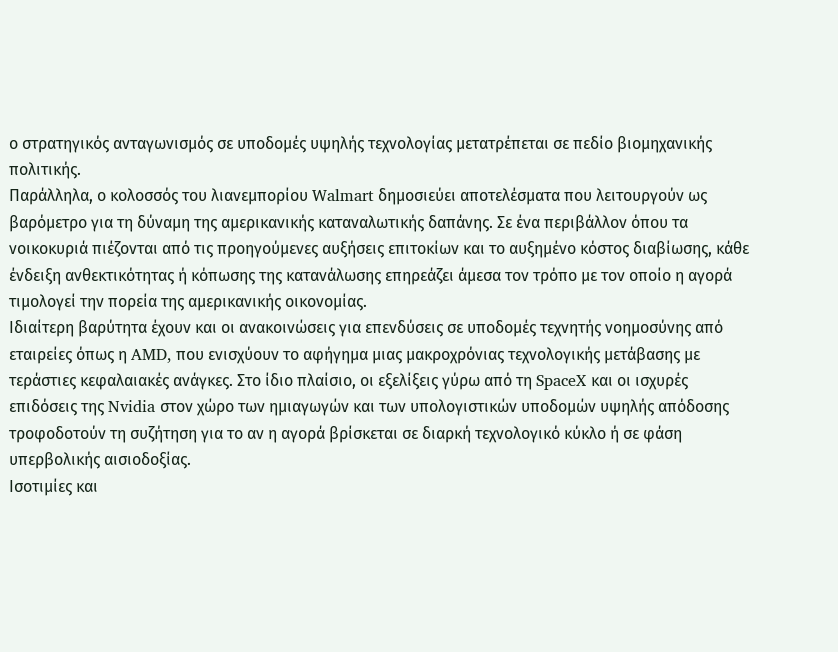ο στρατηγικός ανταγωνισμός σε υποδομές υψηλής τεχνολογίας μετατρέπεται σε πεδίο βιομηχανικής πολιτικής.
Παράλληλα, ο κολοσσός του λιανεμπορίου Walmart δημοσιεύει αποτελέσματα που λειτουργούν ως βαρόμετρο για τη δύναμη της αμερικανικής καταναλωτικής δαπάνης. Σε ένα περιβάλλον όπου τα νοικοκυριά πιέζονται από τις προηγούμενες αυξήσεις επιτοκίων και το αυξημένο κόστος διαβίωσης, κάθε ένδειξη ανθεκτικότητας ή κόπωσης της κατανάλωσης επηρεάζει άμεσα τον τρόπο με τον οποίο η αγορά τιμολογεί την πορεία της αμερικανικής οικονομίας.
Ιδιαίτερη βαρύτητα έχουν και οι ανακοινώσεις για επενδύσεις σε υποδομές τεχνητής νοημοσύνης από εταιρείες όπως η AMD, που ενισχύουν το αφήγημα μιας μακροχρόνιας τεχνολογικής μετάβασης με τεράστιες κεφαλαιακές ανάγκες. Στο ίδιο πλαίσιο, οι εξελίξεις γύρω από τη SpaceX και οι ισχυρές επιδόσεις της Nvidia στον χώρο των ημιαγωγών και των υπολογιστικών υποδομών υψηλής απόδοσης τροφοδοτούν τη συζήτηση για το αν η αγορά βρίσκεται σε διαρκή τεχνολογικό κύκλο ή σε φάση υπερβολικής αισιοδοξίας.
Ισοτιμίες και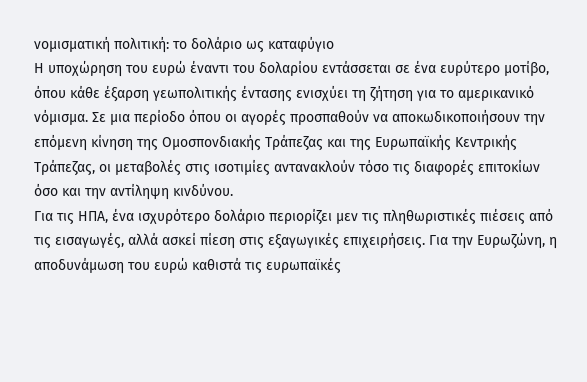νομισματική πολιτική: το δολάριο ως καταφύγιο
Η υποχώρηση του ευρώ έναντι του δολαρίου εντάσσεται σε ένα ευρύτερο μοτίβο, όπου κάθε έξαρση γεωπολιτικής έντασης ενισχύει τη ζήτηση για το αμερικανικό νόμισμα. Σε μια περίοδο όπου οι αγορές προσπαθούν να αποκωδικοποιήσουν την επόμενη κίνηση της Ομοσπονδιακής Τράπεζας και της Ευρωπαϊκής Κεντρικής Τράπεζας, οι μεταβολές στις ισοτιμίες αντανακλούν τόσο τις διαφορές επιτοκίων όσο και την αντίληψη κινδύνου.
Για τις ΗΠΑ, ένα ισχυρότερο δολάριο περιορίζει μεν τις πληθωριστικές πιέσεις από τις εισαγωγές, αλλά ασκεί πίεση στις εξαγωγικές επιχειρήσεις. Για την Ευρωζώνη, η αποδυνάμωση του ευρώ καθιστά τις ευρωπαϊκές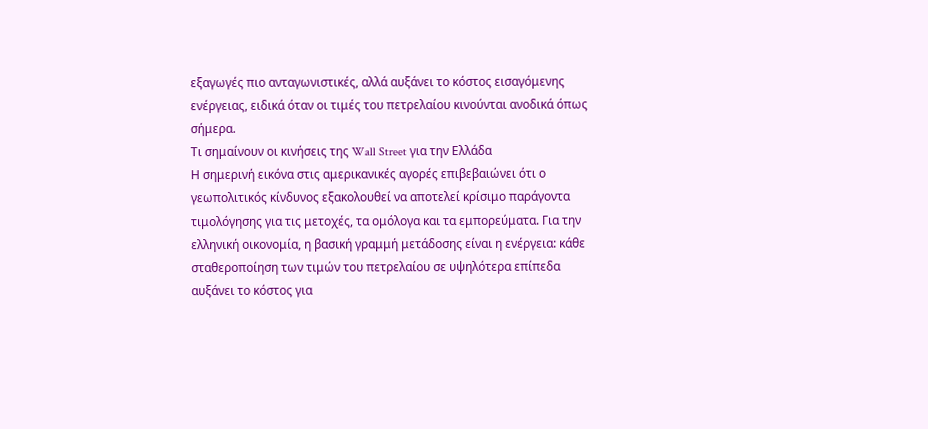εξαγωγές πιο ανταγωνιστικές, αλλά αυξάνει το κόστος εισαγόμενης ενέργειας, ειδικά όταν οι τιμές του πετρελαίου κινούνται ανοδικά όπως σήμερα.
Τι σημαίνουν οι κινήσεις της Wall Street για την Ελλάδα
Η σημερινή εικόνα στις αμερικανικές αγορές επιβεβαιώνει ότι ο γεωπολιτικός κίνδυνος εξακολουθεί να αποτελεί κρίσιμο παράγοντα τιμολόγησης για τις μετοχές, τα ομόλογα και τα εμπορεύματα. Για την ελληνική οικονομία, η βασική γραμμή μετάδοσης είναι η ενέργεια: κάθε σταθεροποίηση των τιμών του πετρελαίου σε υψηλότερα επίπεδα αυξάνει το κόστος για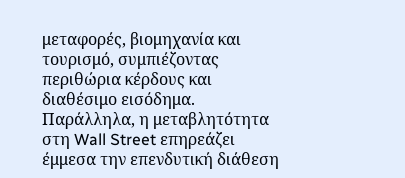μεταφορές, βιομηχανία και τουρισμό, συμπιέζοντας περιθώρια κέρδους και διαθέσιμο εισόδημα.
Παράλληλα, η μεταβλητότητα στη Wall Street επηρεάζει έμμεσα την επενδυτική διάθεση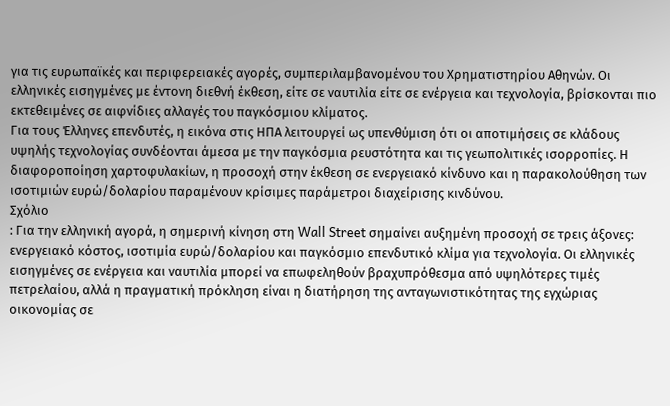για τις ευρωπαϊκές και περιφερειακές αγορές, συμπεριλαμβανομένου του Χρηματιστηρίου Αθηνών. Οι ελληνικές εισηγμένες με έντονη διεθνή έκθεση, είτε σε ναυτιλία είτε σε ενέργεια και τεχνολογία, βρίσκονται πιο εκτεθειμένες σε αιφνίδιες αλλαγές του παγκόσμιου κλίματος.
Για τους Έλληνες επενδυτές, η εικόνα στις ΗΠΑ λειτουργεί ως υπενθύμιση ότι οι αποτιμήσεις σε κλάδους υψηλής τεχνολογίας συνδέονται άμεσα με την παγκόσμια ρευστότητα και τις γεωπολιτικές ισορροπίες. Η διαφοροποίηση χαρτοφυλακίων, η προσοχή στην έκθεση σε ενεργειακό κίνδυνο και η παρακολούθηση των ισοτιμιών ευρώ/δολαρίου παραμένουν κρίσιμες παράμετροι διαχείρισης κινδύνου.
Σχόλιο
: Για την ελληνική αγορά, η σημερινή κίνηση στη Wall Street σημαίνει αυξημένη προσοχή σε τρεις άξονες: ενεργειακό κόστος, ισοτιμία ευρώ/δολαρίου και παγκόσμιο επενδυτικό κλίμα για τεχνολογία. Οι ελληνικές εισηγμένες σε ενέργεια και ναυτιλία μπορεί να επωφεληθούν βραχυπρόθεσμα από υψηλότερες τιμές πετρελαίου, αλλά η πραγματική πρόκληση είναι η διατήρηση της ανταγωνιστικότητας της εγχώριας οικονομίας σε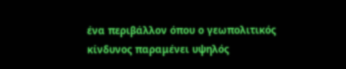ένα περιβάλλον όπου ο γεωπολιτικός κίνδυνος παραμένει υψηλός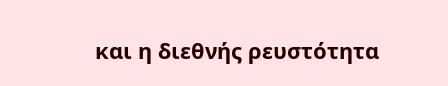και η διεθνής ρευστότητα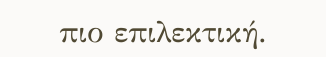πιο επιλεκτική.